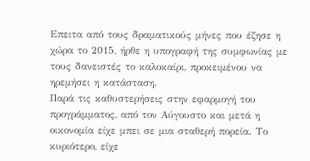Επειτα από τους δραματικούς μήνες που έζησε η χώρα το 2015, ήρθε η υπογραφή της συμφωνίας με τους δανειστές το καλοκαίρι, προκειμένου να ηρεμήσει η κατάσταση.
Παρά τις καθυστερήσεις στην εφαρμογή του προγράμματος, από τον Αύγουστο και μετά η οικονομία είχε μπει σε μια σταθερή πορεία. Το κυριότερο, είχε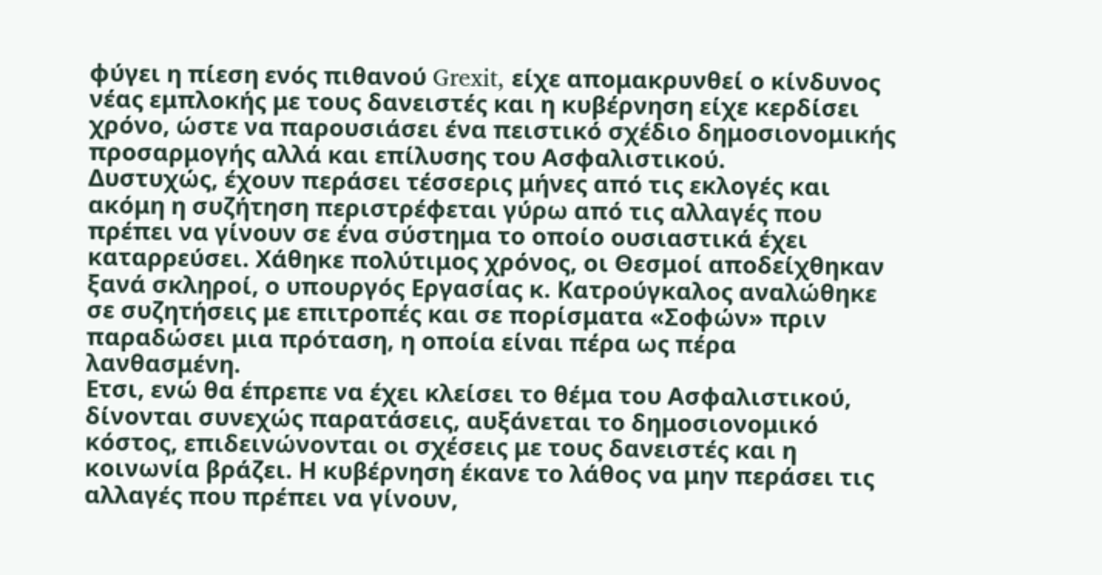φύγει η πίεση ενός πιθανού Grexit, είχε απομακρυνθεί ο κίνδυνος νέας εμπλοκής με τους δανειστές και η κυβέρνηση είχε κερδίσει χρόνο, ώστε να παρουσιάσει ένα πειστικό σχέδιο δημοσιονομικής προσαρμογής αλλά και επίλυσης του Ασφαλιστικού.
Δυστυχώς, έχουν περάσει τέσσερις μήνες από τις εκλογές και ακόμη η συζήτηση περιστρέφεται γύρω από τις αλλαγές που πρέπει να γίνουν σε ένα σύστημα το οποίο ουσιαστικά έχει καταρρεύσει. Χάθηκε πολύτιμος χρόνος, οι Θεσμοί αποδείχθηκαν ξανά σκληροί, ο υπουργός Εργασίας κ. Κατρούγκαλος αναλώθηκε σε συζητήσεις με επιτροπές και σε πορίσματα «Σοφών» πριν παραδώσει μια πρόταση, η οποία είναι πέρα ως πέρα λανθασμένη.
Ετσι, ενώ θα έπρεπε να έχει κλείσει το θέμα του Ασφαλιστικού, δίνονται συνεχώς παρατάσεις, αυξάνεται το δημοσιονομικό κόστος, επιδεινώνονται οι σχέσεις με τους δανειστές και η κοινωνία βράζει. Η κυβέρνηση έκανε το λάθος να μην περάσει τις αλλαγές που πρέπει να γίνουν,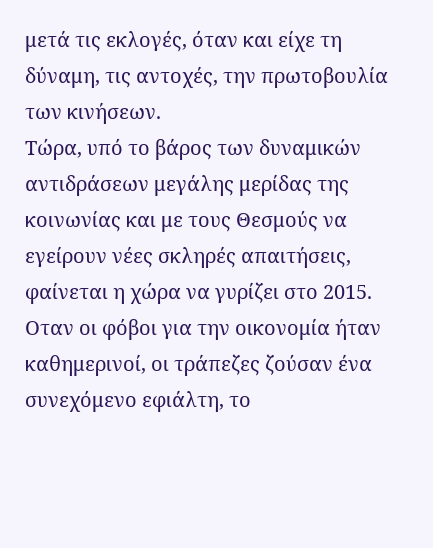μετά τις εκλογές, όταν και είχε τη δύναμη, τις αντοχές, την πρωτοβουλία των κινήσεων.
Τώρα, υπό το βάρος των δυναμικών αντιδράσεων μεγάλης μερίδας της κοινωνίας και με τους Θεσμούς να εγείρουν νέες σκληρές απαιτήσεις, φαίνεται η χώρα να γυρίζει στο 2015. Οταν οι φόβοι για την οικονομία ήταν καθημερινοί, οι τράπεζες ζούσαν ένα συνεχόμενο εφιάλτη, το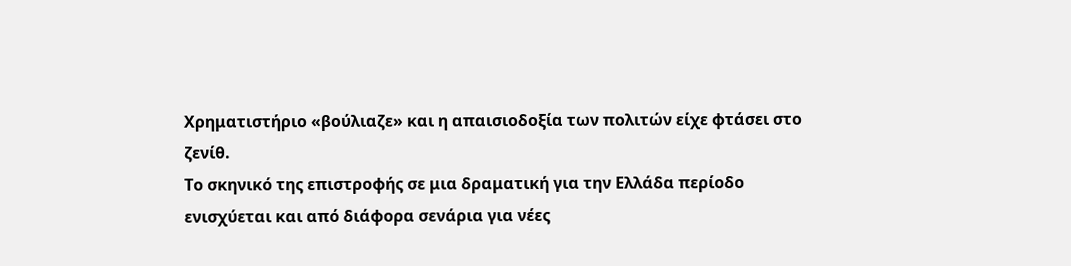Χρηματιστήριο «βούλιαζε» και η απαισιοδοξία των πολιτών είχε φτάσει στο ζενίθ.
Το σκηνικό της επιστροφής σε μια δραματική για την Ελλάδα περίοδο ενισχύεται και από διάφορα σενάρια για νέες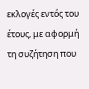εκλογές εντός του έτους, με αφορμή τη συζήτηση που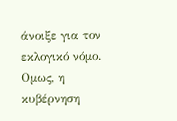άνοιξε για τον εκλογικό νόμο.
Ομως, η κυβέρνηση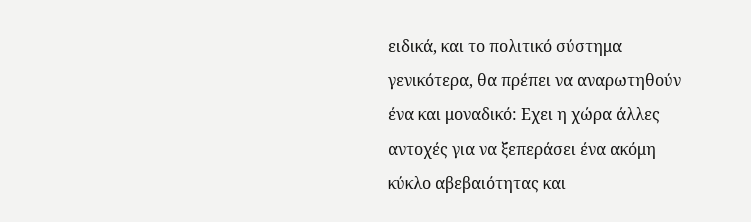ειδικά, και το πολιτικό σύστημα γενικότερα, θα πρέπει να αναρωτηθούν ένα και μοναδικό: Εχει η χώρα άλλες αντοχές για να ξεπεράσει ένα ακόμη κύκλο αβεβαιότητας και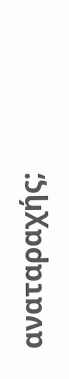αναταραχής;